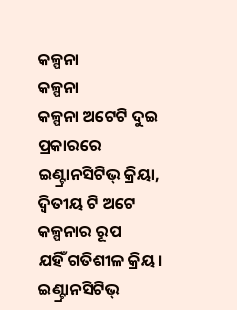କଳ୍ପନା
କଳ୍ପନା
କଳ୍ପନା ଅଟେଟି ଦୁଇ ପ୍ରକାରରେ
ଇଣ୍ଟ୍ରାନସିଟିଭ୍ କ୍ରିୟା,
ଦ୍ବିତୀୟ ଟି ଅଟେ କଳ୍ପନାର ରୂପ
ଯହିଁ ଗତିଶୀଳ କ୍ରିୟ।
ଇଣ୍ଟ୍ରାନସିଟିଭ୍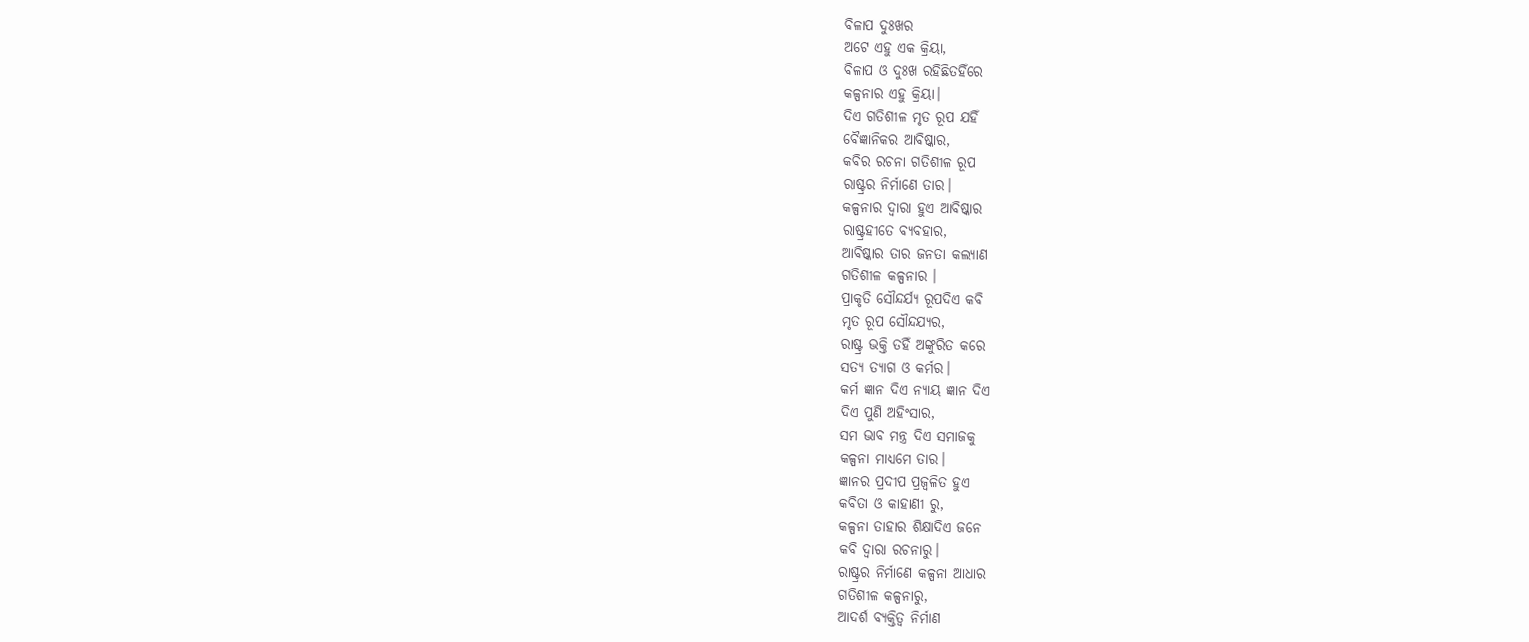ବିଳାପ ଦୁଃଖର
ଅଟେ ଏହୁ ଏକ କ୍ରିୟା,
ବିଳାପ ଓ ଦୁଃଖ ରହିଛିତହିଁରେ
କଳ୍ପନାର ଏହୁ କ୍ରିୟା।
ଦିଏ ଗତିଶୀଳ ମୃତ ରୂପ ଯହିଁ
ବୈଜ୍ଞାନିକର ଆବିଷ୍କାର,
କବିର ରଚନା ଗତିଶୀଳ ରୂପ
ରାଷ୍ଟ୍ରର ନିର୍ମାଣେ ତାର।
କଳ୍ପନାର ଦ୍ବାରା ହୁଏ ଆବିଷ୍କାର
ରାଷ୍ଟ୍ରହୀତେ ବ୍ୟବହାର,
ଆବିଷ୍କାର ତାର ଜନତା କଲ୍ୟାଣ
ଗତିଶୀଳ କଳ୍ପନାର ।
ପ୍ରାକୃତି ସୌନ୍ଦର୍ଯ୍ୟ ରୂପଦିଏ କବି
ମୃତ ରୂପ ସୌନ୍ଦଯ୍ୟର,
ରାଷ୍ଟ୍ର ଭକ୍ତି ତହିଁ ଅଙ୍କୁରିତ କରେ
ସତ୍ୟ ତ୍ୟାଗ ଓ କର୍ମର।
କର୍ମ ଜ୍ଞାନ ଦିଏ ନ୍ୟାୟ ଜ୍ଞାନ ଦିଏ
ଦିଏ ପୁଣି ଅହିଂସାର,
ସମ ଭାବ ମନ୍ତ୍ର ଦିଏ ସମାଜକୁ
କଳ୍ପନା ମାଧ୍ୟମେ ତାର।
ଜ୍ଞାନର ପ୍ରଦୀପ ପ୍ରଜ୍ୱଳିତ ହୁଏ
କବିତା ଓ କାହାଣୀ ରୁ,
କଳ୍ପନା ତାହାର ଶିକ୍ଷାଦିଏ ଜନେ
କବି ଦ୍ବାରା ରଚନାରୁ।
ରାଷ୍ଟ୍ରର ନିର୍ମାଣେ କଳ୍ପନା ଆଧାର
ଗତିଶୀଳ କଳ୍ପନାରୁ,
ଆଦର୍ଶ ବ୍ୟକ୍ତିତ୍ୱ ନିର୍ମାଣ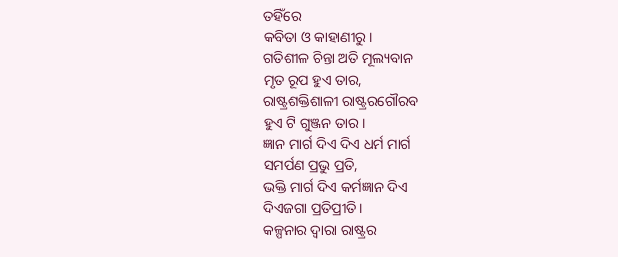ତହିଁରେ
କବିତା ଓ କାହାଣୀରୁ।
ଗତିଶୀଳ ଚିନ୍ତା ଅତି ମୂଲ୍ୟବାନ
ମୃତ ରୂପ ହୁଏ ତାର,
ରାଷ୍ଟ୍ରଶକ୍ତିଶାଳୀ ରାଷ୍ଟ୍ରରଗୌରବ
ହୁଏ ଟି ଗୁଞ୍ଜନ ତାର।
ଜ୍ଞାନ ମାର୍ଗ ଦିଏ ଦିଏ ଧର୍ମ ମାର୍ଗ
ସମର୍ପଣ ପ୍ରଭୁ ପ୍ରତି,
ଭକ୍ତି ମାର୍ଗ ଦିଏ କର୍ମଜ୍ଞାନ ଦିଏ
ଦିଏଜଗା ପ୍ରତିପ୍ରୀତି।
କଳ୍ପନାର ଦ୍ବାରା ରାଷ୍ଟ୍ରର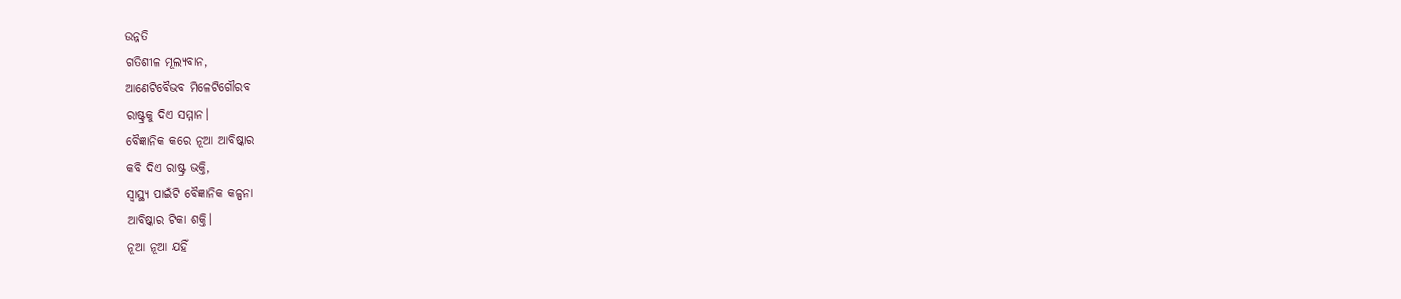ଉନ୍ନତି
ଗତିଶୀଳ ମୂଲ୍ୟବାନ,
ଆଣେଟିବୈଭବ ମିଳେଟିଗୌରବ
ରାଷ୍ଟ୍ରକୁ ଦିଏ ସମ୍ମାନ।
ବୈଜ୍ଞାନିକ କରେ ନୂଆ ଆବିଷ୍କାର
କବି ଦିଏ ରାଷ୍ଟ୍ର ଭକ୍ତି,
ସ୍ବାସ୍ଥ୍ୟ ପାଇଁଟି ବୈଜ୍ଞାନିକ କଳ୍ପନା
ଆବିଷ୍କାର ଟିକା ଶକ୍ତି।
ନୂଆ ନୂଆ ଯହିଁ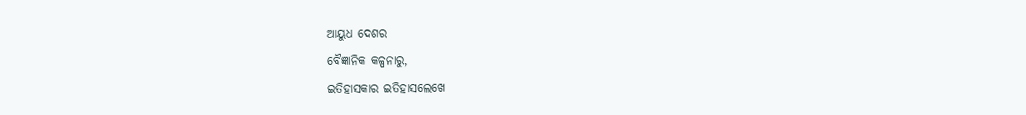ଆୟୁଧ ଦେଶର
ବୈଜ୍ଞାନିକ କଳ୍ପନାରୁ,
ଇତିହାସକାର ଇତିହାସଲେଖେ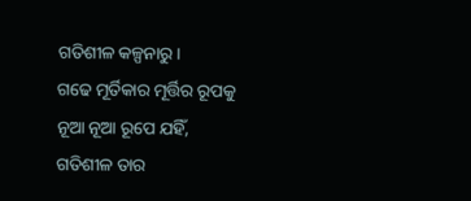ଗତିଶୀଳ କଳ୍ପନାରୁ।
ଗଢେ ମୂର୍ତିକାର ମୂର୍ତ୍ତିର ରୂପକୁ
ନୂଆ ନୂଆ ରୂପେ ଯହିଁ,
ଗତିଶୀଳ ତାର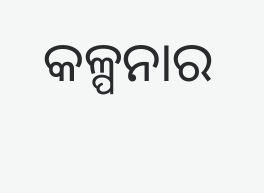କଳ୍ପନାର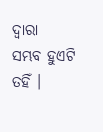ଦ୍ବାରା
ସମ୍ଭବ ହୁଏଟି ତହିଁ ।